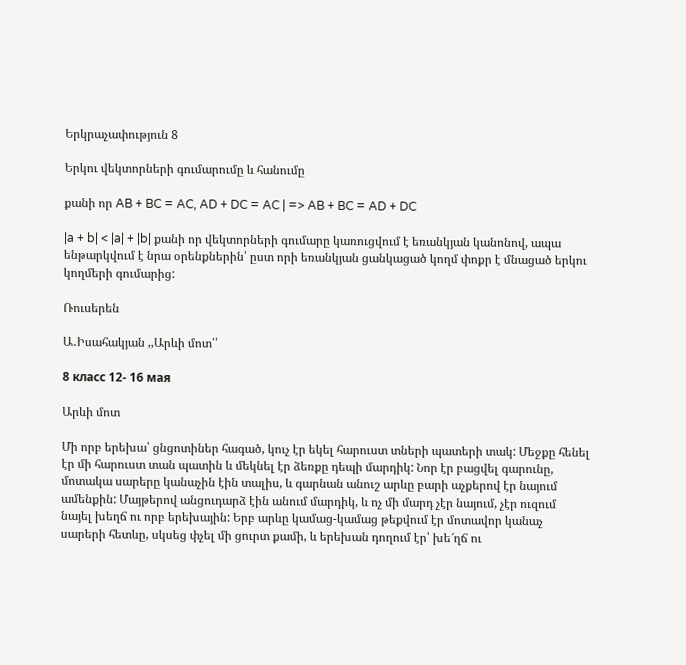Երկրաչափություն 8

Երկու վեկտորների գումարումը և հանումը

քանի որ AB + BC = AC, AD + DC = AC | => AB + BC = AD + DC

|a + b| < |a| + |b| քանի որ վեկտորների գումարը կառուցվում է եռանկյան կանոնով, ապա ենթարկվում է նրա օրենքներին՝ ըստ որի եռանկյան ցանկացած կողմ փոքր է մնացած երկու կողմերի գումարից:

Ռուսերեն

Ա․Իսահակյան ,,Արևի մոտ՛՛

8 класс 12- 16 мая

Արևի մոտ

Մի որբ երեխա՝ ցնցոտիներ հագած, կուչ էր եկել հարուստ տների պատերի տակ: Մեջքը հենել էր մի հարուստ տան պատին և մեկնել էր ձեռքը դեպի մարդիկ: Նոր էր բացվել գարունը, մոտակա սարերը կանաչին էին տալիս, և գարնան անուշ արևը բարի աչքերով էր նայում ամենքին: Մայթերով անցուդարձ էին անում մարդիկ, և ոչ մի մարդ չէր նայում, չէր ուզում նայել խեղճ ու որբ երեխային: Երբ արևը կամաց-կամաց թեքվում էր մոտավոր կանաչ սարերի հետևը, սկսեց փչել մի ցուրտ քամի, և երեխան դողում էր՝ խե՜ղճ ու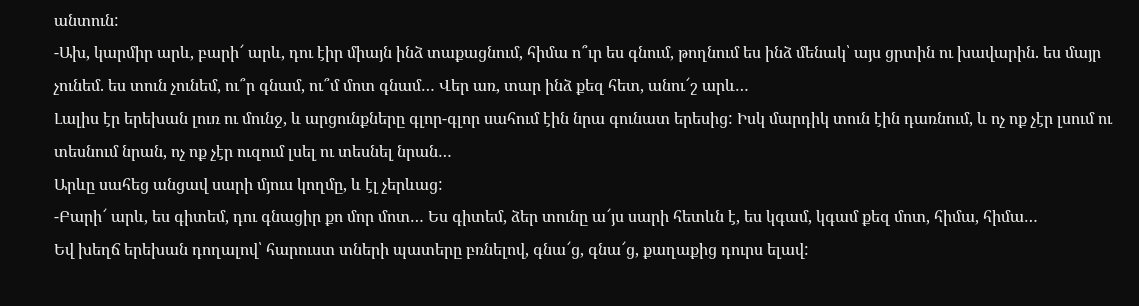անտուն:
-Ախ, կարմիր արև, բարի՜ արև, դու էիր միայն ինձ տաքացնում, հիմա ո՞ւր ես գնում, թողնում ես ինձ մենակ՝ այս ցրտին ու խավարին. ես մայր չունեմ. ես տուն չունեմ, ու՞ր գնամ, ու՞մ մոտ գնամ… Վեր առ, տար ինձ քեզ հետ, անու՜շ արև…
Լալիս էր երեխան լուռ ու մունջ, և արցունքները գլոր-գլոր սահում էին նրա գունատ երեսից: Իսկ մարդիկ տուն էին դառնում, և ոչ ոք չէր լսում ու տեսնում նրան, ոչ ոք չէր ուզում լսել ու տեսնել նրան…
Արևը սահեց անցավ սարի մյուս կողմը, և էլ չերևաց:
-Բարի՜ արև, ես գիտեմ, դու գնացիր քո մոր մոտ… Ես գիտեմ, ձեր տունը ա՜յս սարի հետևն է, ես կգամ, կգամ քեզ մոտ, հիմա, հիմա…
Եվ խեղճ երեխան դողալով՝ հարուստ տների պատերը բռնելով, գնա՜ց, գնա՜ց, քաղաքից դուրս ելավ: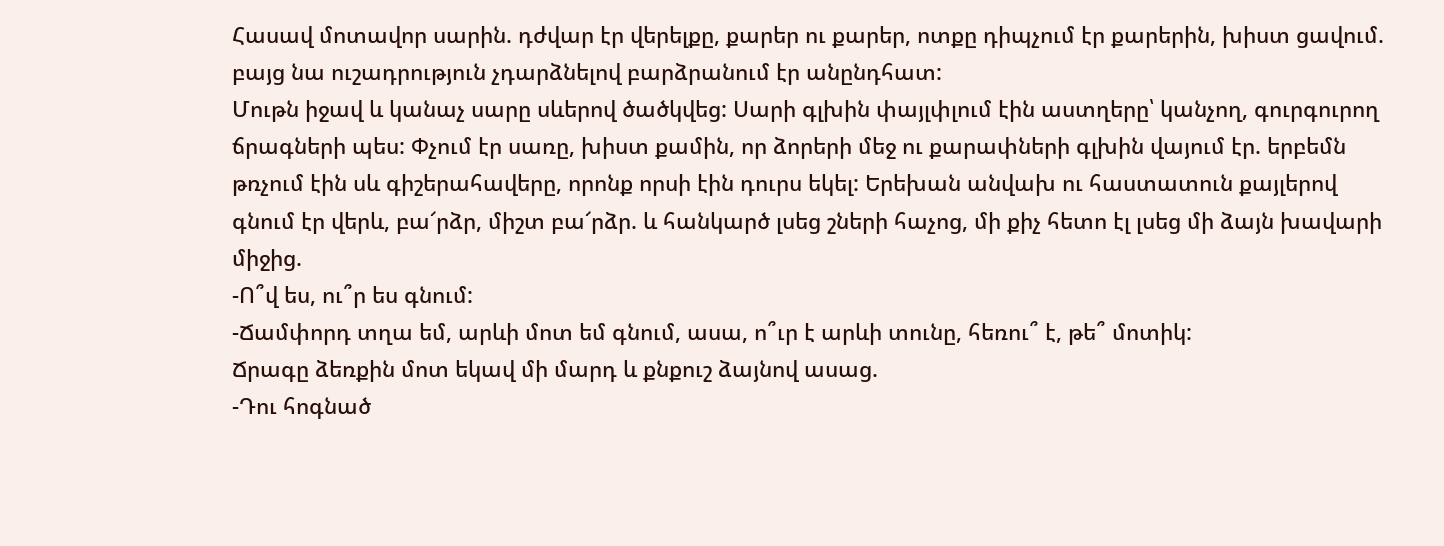Հասավ մոտավոր սարին. դժվար էր վերելքը, քարեր ու քարեր, ոտքը դիպչում էր քարերին, խիստ ցավում. բայց նա ուշադրություն չդարձնելով բարձրանում էր անընդհատ:
Մութն իջավ և կանաչ սարը սևերով ծածկվեց: Սարի գլխին փայլփլում էին աստղերը՝ կանչող, գուրգուրող ճրագների պես: Փչում էր սառը, խիստ քամին, որ ձորերի մեջ ու քարափների գլխին վայում էր. երբեմն թռչում էին սև գիշերահավերը, որոնք որսի էին դուրս եկել: Երեխան անվախ ու հաստատուն քայլերով գնում էր վերև, բա՜րձր, միշտ բա՜րձր. և հանկարծ լսեց շների հաչոց, մի քիչ հետո էլ լսեց մի ձայն խավարի միջից.
-Ո՞վ ես, ու՞ր ես գնում:
-Ճամփորդ տղա եմ, արևի մոտ եմ գնում, ասա, ո՞ւր է արևի տունը, հեռու՞ է, թե՞ մոտիկ:
Ճրագը ձեռքին մոտ եկավ մի մարդ և քնքուշ ձայնով ասաց.
-Դու հոգնած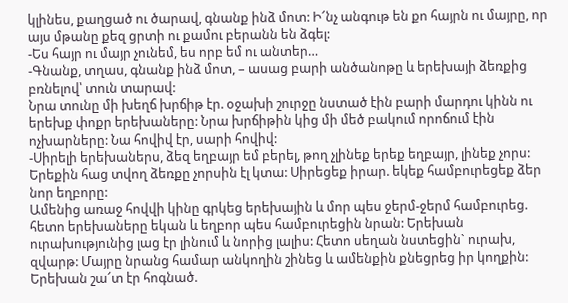կլինես, քաղցած ու ծարավ, գնանք ինձ մոտ: Ի՜նչ անգութ են քո հայրն ու մայրը, որ այս մթանը քեզ ցրտի ու քամու բերանն են ձգել:
-Ես հայր ու մայր չունեմ, ես որբ եմ ու անտեր…
-Գնանք, տղաս, գնանք ինձ մոտ, – ասաց բարի անծանոթը և երեխայի ձեռքից բռնելով՝ տուն տարավ:
Նրա տունը մի խեղճ խրճիթ էր. օջախի շուրջը նստած էին բարի մարդու կինն ու երեխք փոքր երեխաները: Նրա խրճիթին կից մի մեծ բակում որոճում էին ոչխարները: Նա հովիվ էր, սարի հովիվ:
-Սիրելի երեխաներս, ձեզ եղբայր եմ բերել, թող չլինեք երեք եղբայր, լինեք չորս: Երեքին հաց տվող ձեռքը չորսին էլ կտա: Սիրեցեք իրար. եկեք համբուրեցեք ձեր նոր եղբորը:
Ամենից առաջ հովվի կինը գրկեց երեխային և մոր պես ջերմ-ջերմ համբուրեց. հետո երեխաները եկան և եղբոր պես համբուրեցին նրան: Երեխան ուրախությունից լաց էր լինում և նորից լալիս: Հետո սեղան նստեցին` ուրախ, զվարթ: Մայրը նրանց համար անկողին շինեց և ամենքին քնեցրեց իր կողքին: Երեխան շա՜տ էր հոգնած.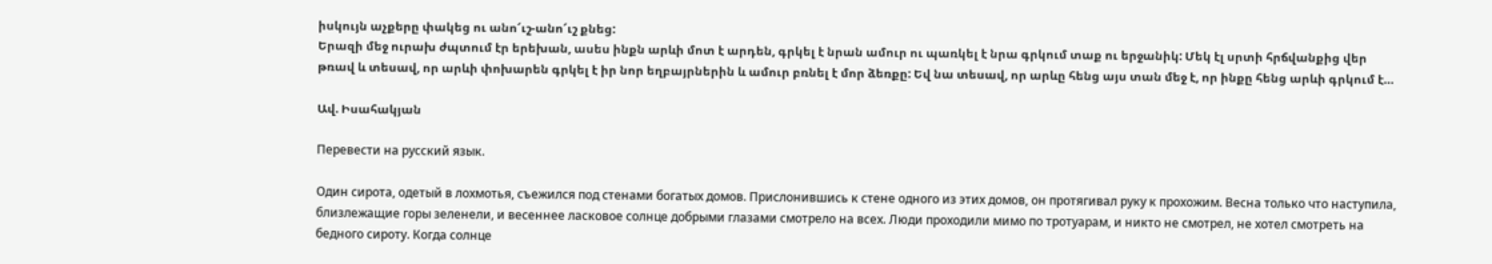իսկույն աչքերը փակեց ու անո՜ւշ-անո՜ւշ քնեց:
Երազի մեջ ուրախ ժպտում էր երեխան, ասես ինքն արևի մոտ է արդեն, գրկել է նրան ամուր ու պառկել է նրա գրկում տաք ու երջանիկ: Մեկ էլ սրտի հրճվանքից վեր թռավ և տեսավ, որ արևի փոխարեն գրկել է իր նոր եղբայրներին և ամուր բռնել է մոր ձեռքը: Եվ նա տեսավ, որ արևը հենց այս տան մեջ է, որ ինքը հենց արևի գրկում է…

Ավ. Իսահակյան

Перевести на русский язык.

Один сирота, одетый в лохмотья, съежился под стенами богатых домов. Прислонившись к стене одного из этих домов, он протягивал руку к прохожим. Весна только что наступила, близлежащие горы зеленели, и весеннее ласковое солнце добрыми глазами смотрело на всех. Люди проходили мимо по тротуарам, и никто не смотрел, не хотел смотреть на бедного сироту. Когда солнце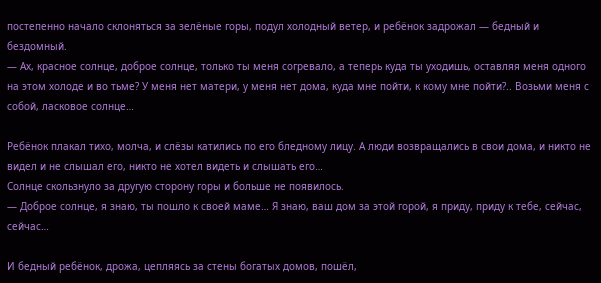постепенно начало склоняться за зелёные горы, подул холодный ветер, и ребёнок задрожал — бедный и бездомный.
— Ах, красное солнце, доброе солнце, только ты меня согревало, а теперь куда ты уходишь, оставляя меня одного на этом холоде и во тьме? У меня нет матери, у меня нет дома, куда мне пойти, к кому мне пойти?.. Возьми меня с собой, ласковое солнце…

Ребёнок плакал тихо, молча, и слёзы катились по его бледному лицу. А люди возвращались в свои дома, и никто не видел и не слышал его, никто не хотел видеть и слышать его…
Солнце скользнуло за другую сторону горы и больше не появилось.
— Доброе солнце, я знаю, ты пошло к своей маме… Я знаю, ваш дом за этой горой, я приду, приду к тебе, сейчас, сейчас…

И бедный ребёнок, дрожа, цепляясь за стены богатых домов, пошёл,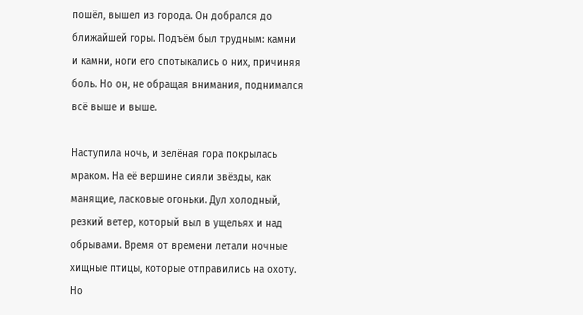пошёл, вышел из города. Он добрался до ближайшей горы. Подъём был трудным: камни и камни, ноги его спотыкались о них, причиняя боль. Но он, не обращая внимания, поднимался всё выше и выше.

Наступила ночь, и зелёная гора покрылась мраком. На её вершине сияли звёзды, как манящие, ласковые огоньки. Дул холодный, резкий ветер, который выл в ущельях и над обрывами. Время от времени летали ночные хищные птицы, которые отправились на охоту. Но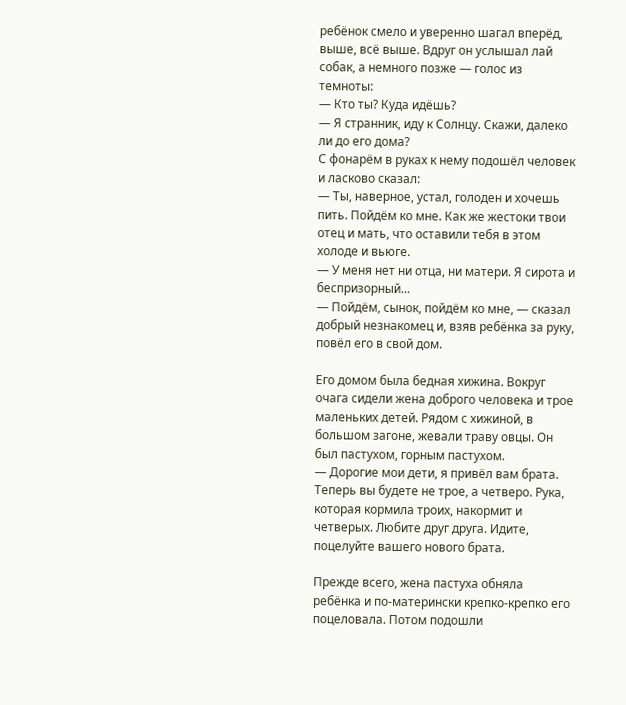ребёнок смело и уверенно шагал вперёд, выше, всё выше. Вдруг он услышал лай собак, а немного позже — голос из темноты:
— Кто ты? Куда идёшь?
— Я странник, иду к Солнцу. Скажи, далеко ли до его дома?
С фонарём в руках к нему подошёл человек и ласково сказал:
— Ты, наверное, устал, голоден и хочешь пить. Пойдём ко мне. Как же жестоки твои отец и мать, что оставили тебя в этом холоде и вьюге.
— У меня нет ни отца, ни матери. Я сирота и беспризорный…
— Пойдём, сынок, пойдём ко мне, — сказал добрый незнакомец и, взяв ребёнка за руку, повёл его в свой дом.

Его домом была бедная хижина. Вокруг очага сидели жена доброго человека и трое маленьких детей. Рядом с хижиной, в большом загоне, жевали траву овцы. Он был пастухом, горным пастухом.
— Дорогие мои дети, я привёл вам брата. Теперь вы будете не трое, а четверо. Рука, которая кормила троих, накормит и четверых. Любите друг друга. Идите, поцелуйте вашего нового брата.

Прежде всего, жена пастуха обняла ребёнка и по-матерински крепко-крепко его поцеловала. Потом подошли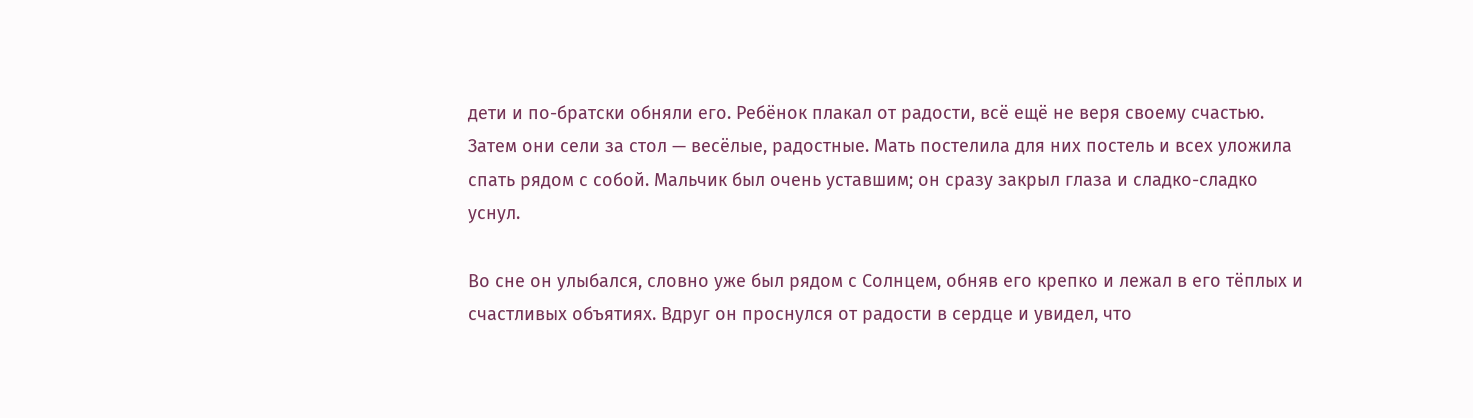дети и по-братски обняли его. Ребёнок плакал от радости, всё ещё не веря своему счастью. Затем они сели за стол — весёлые, радостные. Мать постелила для них постель и всех уложила спать рядом с собой. Мальчик был очень уставшим; он сразу закрыл глаза и сладко-сладко уснул.

Во сне он улыбался, словно уже был рядом с Солнцем, обняв его крепко и лежал в его тёплых и счастливых объятиях. Вдруг он проснулся от радости в сердце и увидел, что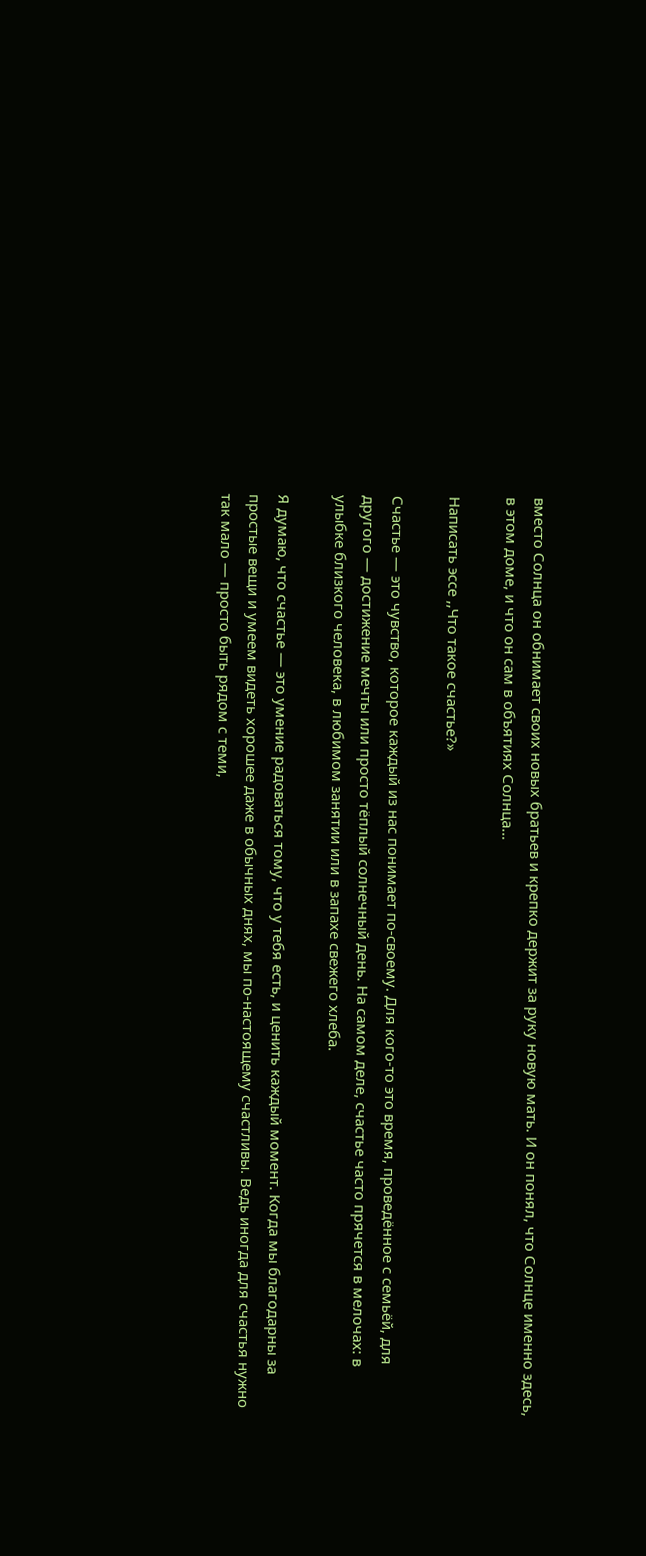вместо Солнца он обнимает своих новых братьев и крепко держит за руку новую мать. И он понял, что Солнце именно здесь, в этом доме, и что он сам в объятиях Солнца…

Написать эссе ,,Что такое счастье?»

Счастье — это чувство, которое каждый из нас понимает по-своему. Для кого-то это время, проведённое с семьёй, для другого — достижение мечты или просто тёплый солнечный день. На самом деле, счастье часто прячется в мелочах: в улыбке близкого человека, в любимом занятии или в запахе свежего хлеба.

Я думаю, что счастье — это умение радоваться тому, что у тебя есть, и ценить каждый момент. Когда мы благодарны за простые вещи и умеем видеть хорошее даже в обычных днях, мы по-настоящему счастливы. Ведь иногда для счастья нужно так мало — просто быть рядом с теми,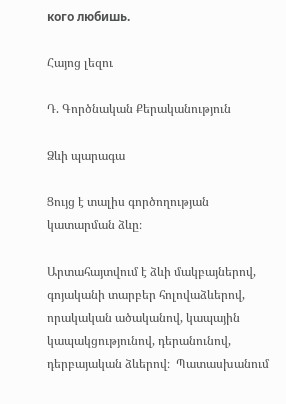кого любишь.

Հայոց լեզու

Դ. Գործնական Քերականություն

Ձևի պարագա

Ցույց է տալիս գործողության կատարման ձևը։

Արտահայտվում է ձևի մակբայներով, գոյականի տարբեր հոլովաձևերով, որակական ածականով, կապային կապակցությունով, դերանունով, դերբայական ձևերով։  Պատասխանում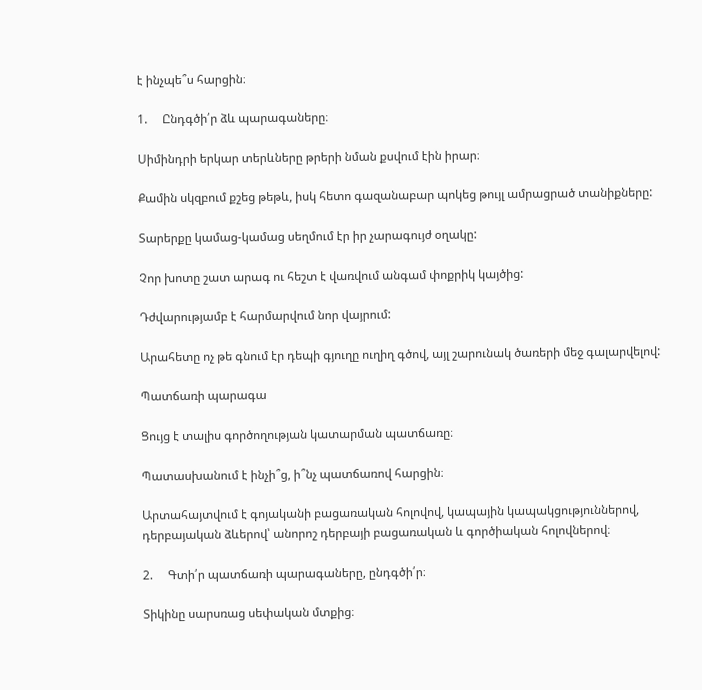է ինչպե՞ս հարցին։

1.     Ընդգծի՛ր ձև պարագաները։

Սիմինդրի երկար տերևները թրերի նման քսվում էին իրար։

Քամին սկզբում քշեց թեթև, իսկ հետո գազանաբար պոկեց թույլ ամրացրած տանիքները:

Տարերքը կամաց-կամաց սեղմում էր իր չարագույժ օղակը:

Չոր խոտը շատ արագ ու հեշտ է վառվում անգամ փոքրիկ կայծից:

Դժվարությամբ է հարմարվում նոր վայրում:

Արահետը ոչ թե գնում էր դեպի գյուղը ուղիղ գծով, այլ շարունակ ծառերի մեջ գալարվելով:

Պատճառի պարագա

Ցույց է տալիս գործողության կատարման պատճառը։

Պատասխանում է ինչի՞ց, ի՞նչ պատճառով հարցին։

Արտահայտվում է գոյականի բացառական հոլովով, կապային կապակցություններով, դերբայական ձևերով՝ անորոշ դերբայի բացառական և գործիական հոլովներով։

2.     Գտի՛ր պատճառի պարագաները, ընդգծի՛ր։

Տիկինը սարսռաց սեփական մտքից։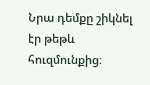Նրա դեմքը շիկնել էր թեթև հուզմունքից։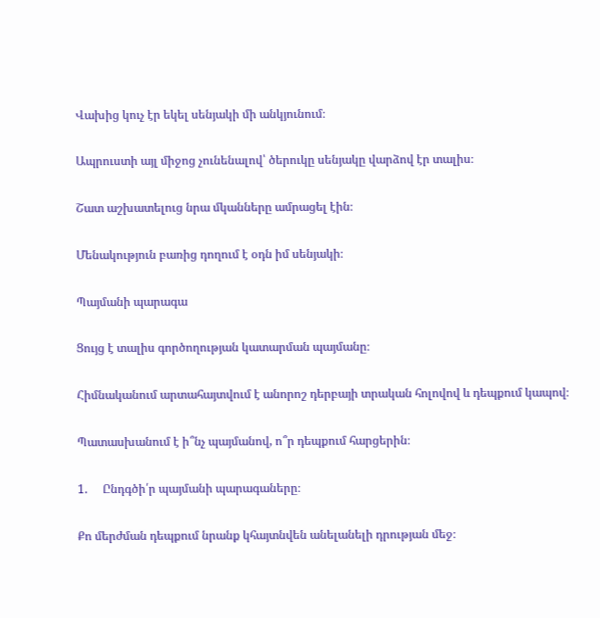Վախից կուչ էր եկել սենյակի մի անկյունում։

Ապրուստի այլ միջոց չունենալով՝ ծերուկը սենյակը վարձով էր տալիս։

Շատ աշխատելուց նրա մկանները ամրացել էին։

Մենակություն բառից դողում է օդն իմ սենյակի։

Պայմանի պարագա

Ցույց է տալիս գործողության կատարման պայմանը։

Հիմնականում արտահայտվում է անորոշ դերբայի տրական հոլովով և դեպքում կապով։

Պատասխանում է ի՞նչ պայմանով, ո՞ր դեպքում հարցերին։

1.     Ընդգծի՛ր պայմանի պարագաները։

Քո մերժման դեպքում նրանք կհայտնվեն անելանելի դրության մեջ։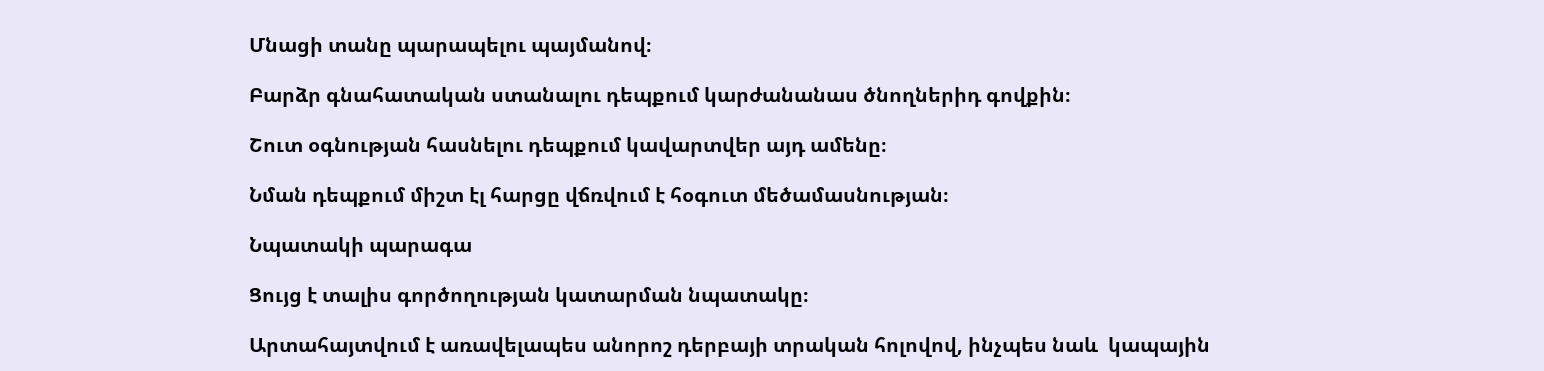Մնացի տանը պարապելու պայմանով։

Բարձր գնահատական ստանալու դեպքում կարժանանաս ծնողներիդ գովքին։

Շուտ օգնության հասնելու դեպքում կավարտվեր այդ ամենը։

Նման դեպքում միշտ էլ հարցը վճռվում է հօգուտ մեծամասնության։

Նպատակի պարագա

Ցույց է տալիս գործողության կատարման նպատակը։

Արտահայտվում է առավելապես անորոշ դերբայի տրական հոլովով, ինչպես նաև  կապային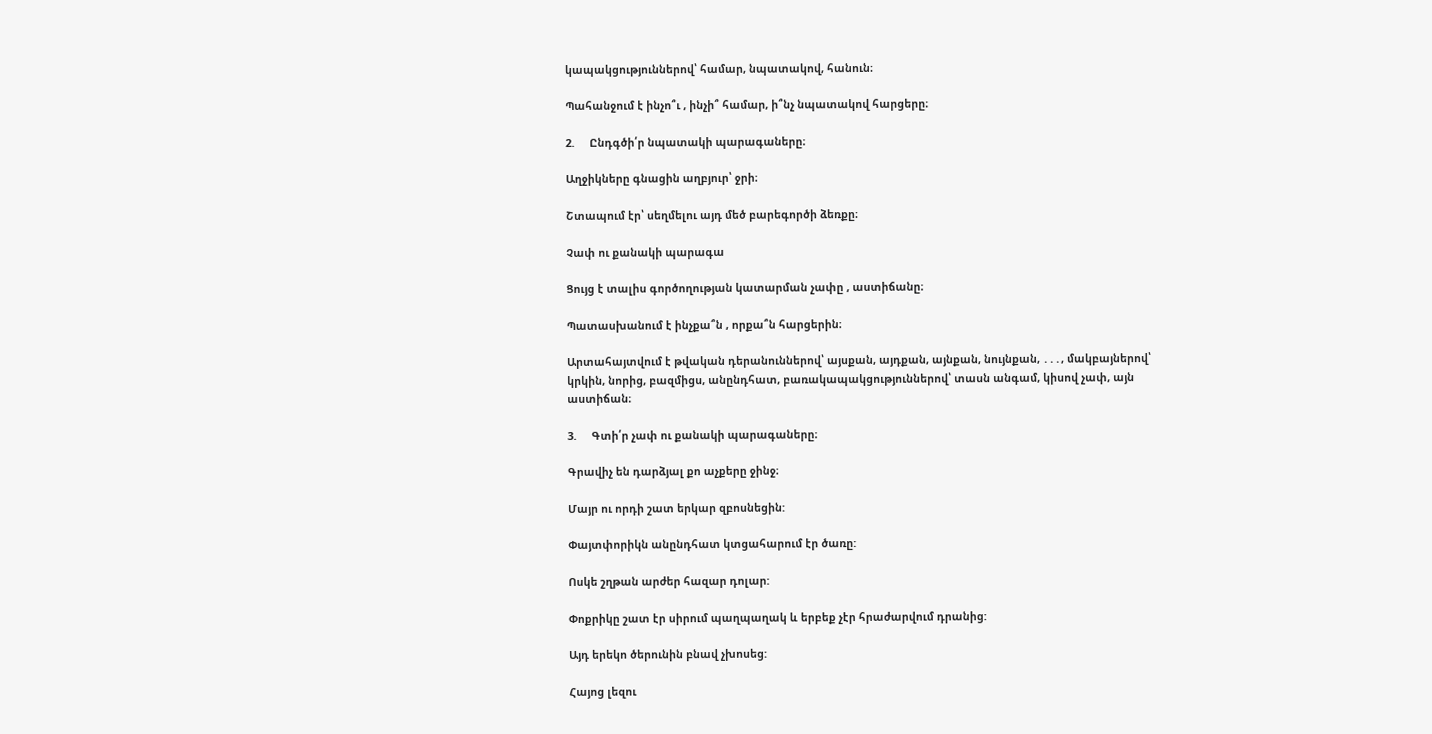կապակցություններով՝ համար, նպատակով, հանուն։

Պահանջում է ինչո՞ւ , ինչի՞ համար, ի՞նչ նպատակով հարցերը։

2.     Ընդգծի՛ր նպատակի պարագաները։

Աղջիկները գնացին աղբյուր՝ ջրի։

Շտապում էր՝ սեղմելու այդ մեծ բարեգործի ձեռքը։

Չափ ու քանակի պարագա

Ցույց է տալիս գործողության կատարման չափը , աստիճանը։

Պատասխանում է ինչքա՞ն , որքա՞ն հարցերին։

Արտահայտվում է թվական դերանուններով՝ այսքան, այդքան, այնքան, նույնքան, ․․․, մակբայներով՝ կրկին, նորից, բազմիցս, անընդհատ, բառակապակցություններով՝ տասն անգամ, կիսով չափ, այն աստիճան։

3.     Գտի՛ր չափ ու քանակի պարագաները։

Գրավիչ են դարձյալ քո աչքերը ջինջ։

Մայր ու որդի շատ երկար զբոսնեցին:

Փայտփորիկն անընդհատ կտցահարում էր ծառը:

Ոսկե շղթան արժեր հազար դոլար:

Փոքրիկը շատ էր սիրում պաղպաղակ և երբեք չէր հրաժարվում դրանից:

Այդ երեկո ծերունին բնավ չխոսեց:

Հայոց լեզու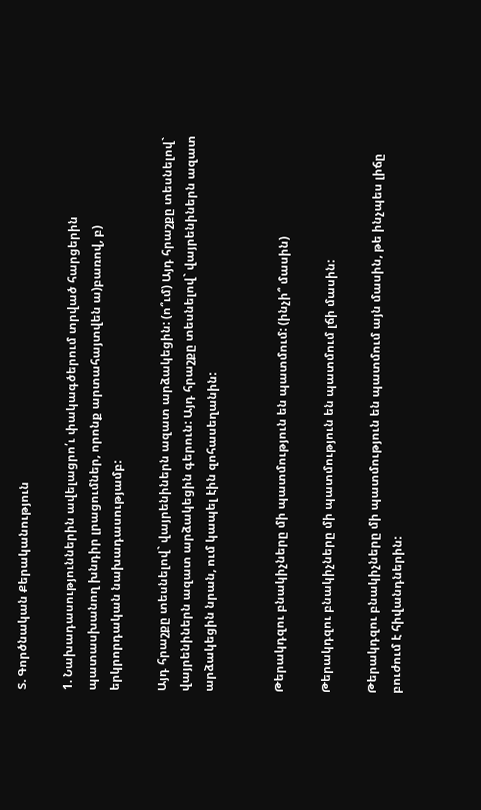Տ. Գործնական Քերականություն

1. Նախադասություններին ավելացրո՛ւ փակագծերում տրված հարցերին պատասխանող խնդիր լրացումներ, որոնք արտահայտվեն ա)բառով, բ) երկրորդական նախադասությամբ:

Այդ հրաշքը տեսնելով` վայրենիներն ազատ արձակեցին: (ո՞ւմ) Այդ հրաշքը տեսնելով` վայրենիներն ազատ արձակեցին գերուն: Այդ հրաշքը տեսնելով` վայրենիներն ազատ արձակեցին նրան, ում կապել էին զոհասեղանին:


Թերակդզու բնակիչները մի պատմություն են պատմում: (ինչի՞ մասին)

Թերակդզու բնակիչները մի պատմություն են պատմում լճի մասին:

Թերակդզու բնակիչները մի պատմություն են պատմում այն մասին, թե ինչպես լիճը բուժում է հիվանդներին: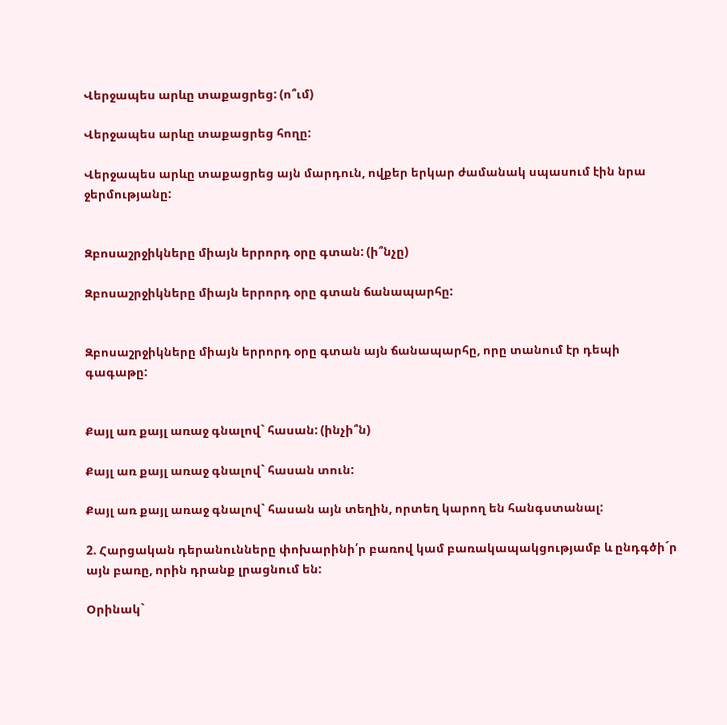Վերջապես արևը տաքացրեց: (ո՞ւմ)

Վերջապես արևը տաքացրեց հողը:

Վերջապես արևը տաքացրեց այն մարդուն, ովքեր երկար ժամանակ սպասում էին նրա ջերմությանը:


Զբոսաշրջիկները միայն երրորդ օրը գտան: (ի՞նչը)

Զբոսաշրջիկները միայն երրորդ օրը գտան ճանապարհը:


Զբոսաշրջիկները միայն երրորդ օրը գտան այն ճանապարհը, որը տանում էր դեպի գագաթը:


Քայլ առ քայլ առաջ գնալով` հասան: (ինչի՞ն)

Քայլ առ քայլ առաջ գնալով` հասան տուն:

Քայլ առ քայլ առաջ գնալով` հասան այն տեղին, որտեղ կարող են հանգստանալ:

2. Հարցական դերանունները փոխարինի՛ր բառով կամ բառակապակցությամբ և ընդգծի´ր այն բառը, որին դրանք լրացնում են:

Օրինակ`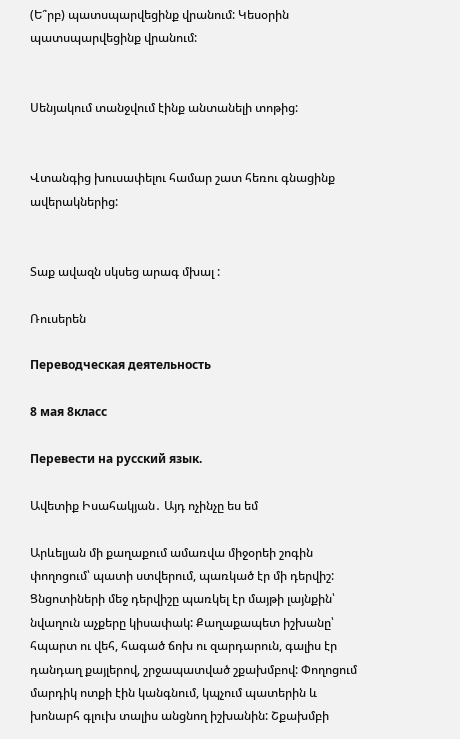(Ե՞րբ) պատսպարվեցինք վրանում: Կեսօրին պատսպարվեցինք վրանում:


Սենյակում տանջվում էինք անտանելի տոթից:


Վտանգից խուսափելու համար շատ հեռու գնացինք ավերակներից:


Տաք ավազն սկսեց արագ մխալ :

Ռուսերեն

Переводческая деятельность

8 мая 8класс

Перевести на русский язык.

Ավետիք Իսահակյան․ Այդ ոչինչը ես եմ

Արևելյան մի քաղաքում ամառվա միջօրեի շոգին փողոցում՝ պատի ստվերում, պառկած էր մի դերվիշ: Ցնցոտիների մեջ դերվիշը պառկել էր մայթի լայնքին՝ նվաղուն աչքերը կիսափակ: Քաղաքապետ իշխանը՝ հպարտ ու վեհ, հագած ճոխ ու զարդարուն, գալիս էր դանդաղ քայլերով, շրջապատված շքախմբով: Փողոցում մարդիկ ոտքի էին կանգնում, կպչում պատերին և խոնարհ գլուխ տալիս անցնող իշխանին: Շքախմբի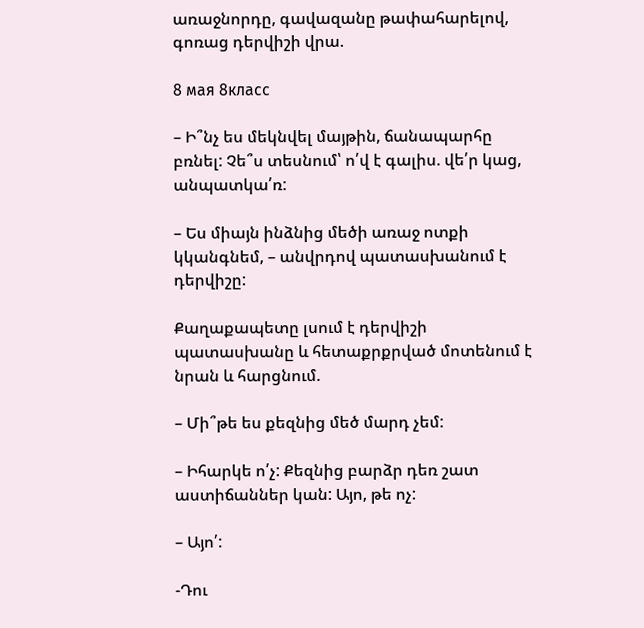առաջնորդը, գավազանը թափահարելով, գոռաց դերվիշի վրա.

8 мая 8класс

– Ի՞նչ ես մեկնվել մայթին, ճանապարհը բռնել: Չե՞ս տեսնում՝ ո՛վ է գալիս. վե՛ր կաց, անպատկա՛ռ:

– Ես միայն ինձնից մեծի առաջ ոտքի կկանգնեմ, – անվրդով պատասխանում է դերվիշը:

Քաղաքապետը լսում է դերվիշի պատասխանը և հետաքրքրված մոտենում է նրան և հարցնում.

– Մի՞թե ես քեզնից մեծ մարդ չեմ:

– Իհարկե ո՛չ: Քեզնից բարձր դեռ շատ աստիճաններ կան: Այո, թե ոչ:

– Այո՛:

-Դու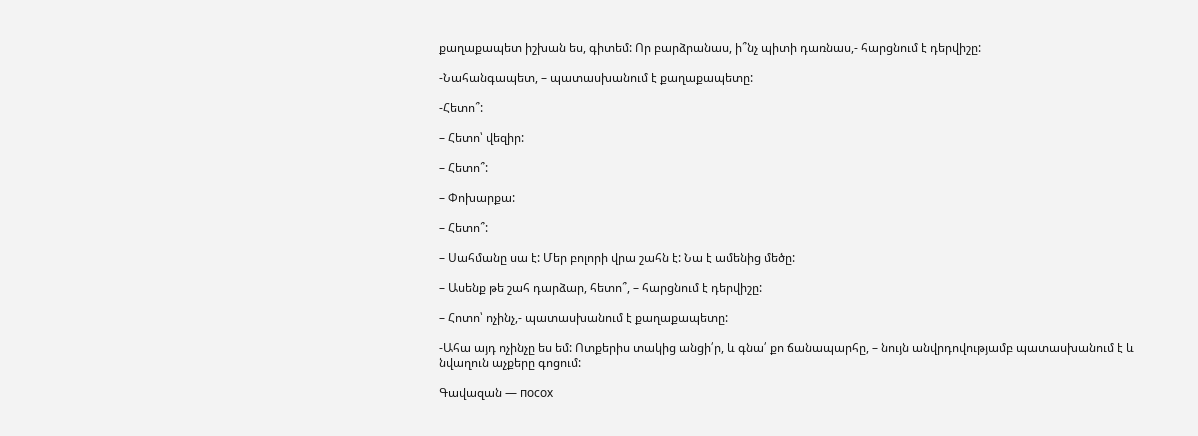քաղաքապետ իշխան ես, գիտեմ: Որ բարձրանաս, ի՞նչ պիտի դառնաս,- հարցնում է դերվիշը:

-Նահանգապետ, – պատասխանում է քաղաքապետը:

-Հետո՞:

– Հետո՝ վեզիր:

– Հետո՞:

– Փոխարքա:

– Հետո՞:

– Սահմանը սա է: Մեր բոլորի վրա շահն է: Նա է ամենից մեծը:

– Ասենք թե շահ դարձար, հետո՞, – հարցնում է դերվիշը:

– Հոտո՝ ոչինչ,- պատասխանում է քաղաքապետը:

-Ահա այդ ոչինչը ես եմ: Ոտքերիս տակից անցի՛ր, և գնա՛ քո ճանապարհը, – նույն անվրդովությամբ պատասխանում է և նվաղուն աչքերը գոցում:

Գավազան — посох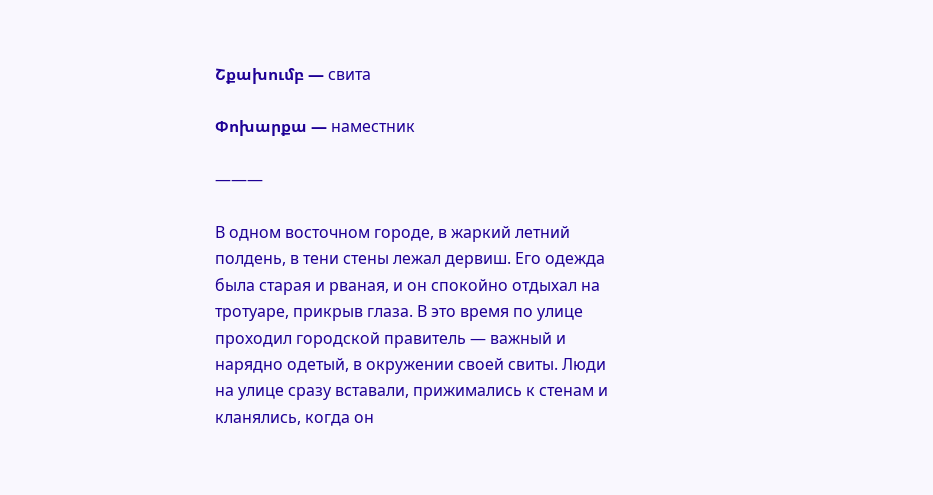Շքախումբ — свита

Փոխարքա — наместник

———

В одном восточном городе, в жаркий летний полдень, в тени стены лежал дервиш. Его одежда была старая и рваная, и он спокойно отдыхал на тротуаре, прикрыв глаза. В это время по улице проходил городской правитель — важный и нарядно одетый, в окружении своей свиты. Люди на улице сразу вставали, прижимались к стенам и кланялись, когда он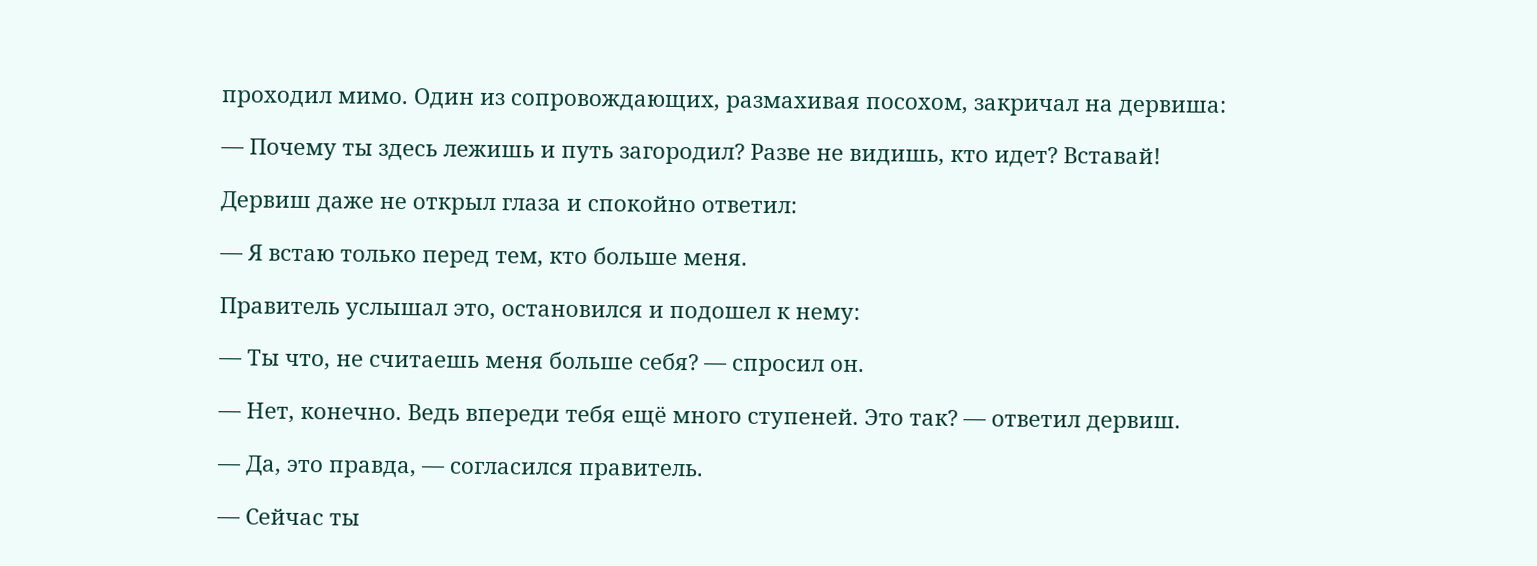проходил мимо. Один из сопровождающих, размахивая посохом, закричал на дервиша:

— Почему ты здесь лежишь и путь загородил? Разве не видишь, кто идет? Вставай!

Дервиш даже не открыл глаза и спокойно ответил:

— Я встаю только перед тем, кто больше меня.

Правитель услышал это, остановился и подошел к нему:

— Ты что, не считаешь меня больше себя? — спросил он.

— Нет, конечно. Ведь впереди тебя ещё много ступеней. Это так? — ответил дервиш.

— Да, это правда, — согласился правитель.

— Сейчас ты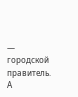— городской правитель. А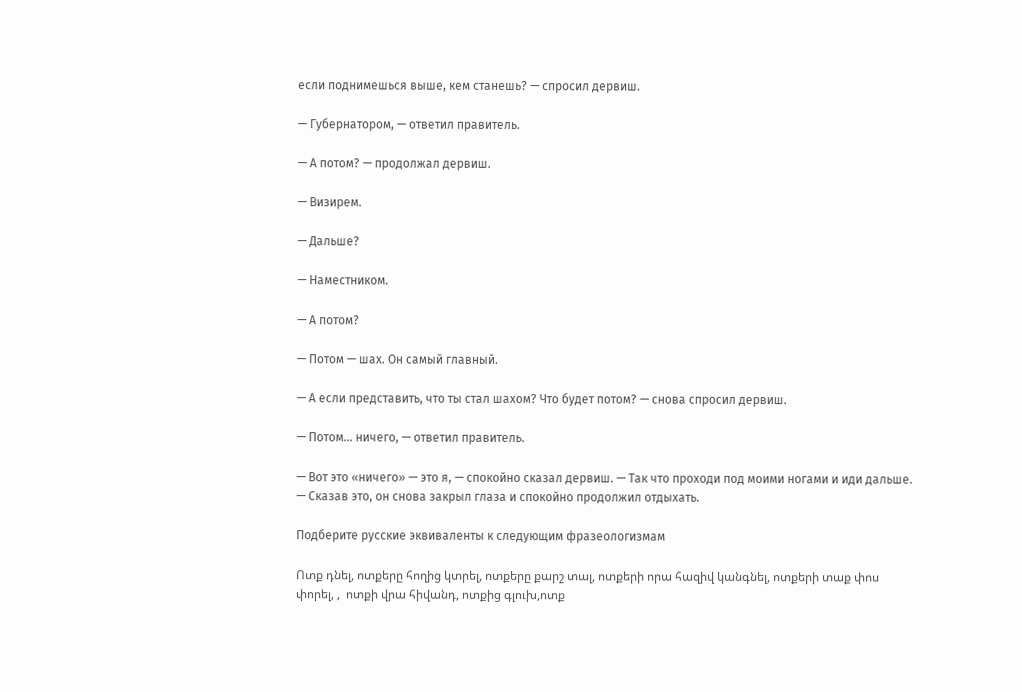если поднимешься выше, кем станешь? — спросил дервиш.

— Губернатором, — ответил правитель.

— А потом? — продолжал дервиш.

— Визирем.

— Дальше?

— Наместником.

— А потом?

— Потом — шах. Он самый главный.

— А если представить, что ты стал шахом? Что будет потом? — снова спросил дервиш.

— Потом… ничего, — ответил правитель.

— Вот это «ничего» — это я, — спокойно сказал дервиш. — Так что проходи под моими ногами и иди дальше. — Сказав это, он снова закрыл глаза и спокойно продолжил отдыхать.

Подберите русские эквиваленты к следующим фразеологизмам

Ոտք դնել, ոտքերը հողից կտրել, ոտքերը քարշ տալ, ոտքերի որա հազիվ կանգնել, ոտքերի տաք փոս փորել, ,  ոտքի վրա հիվանդ, ոտքից գլուխ,ոտք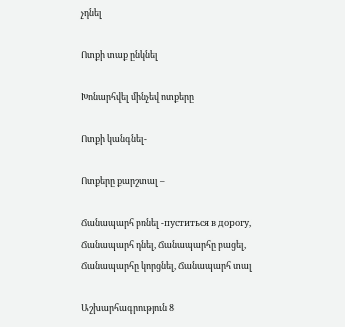չդնել

Ոտքի տաք ընկնել

Խոնարհվել մինչեվ ոտքերը

Ոտքի կանգնել-

Ոտքերը քարշտալ –

Ճանապարհ բռնել -пуститься в дорогу, Ճանապարհ դնել, Ճանապարհը բացել, Ճանապարհը կորցնել, Ճանապարհ տալ

Աշխարհագրություն 8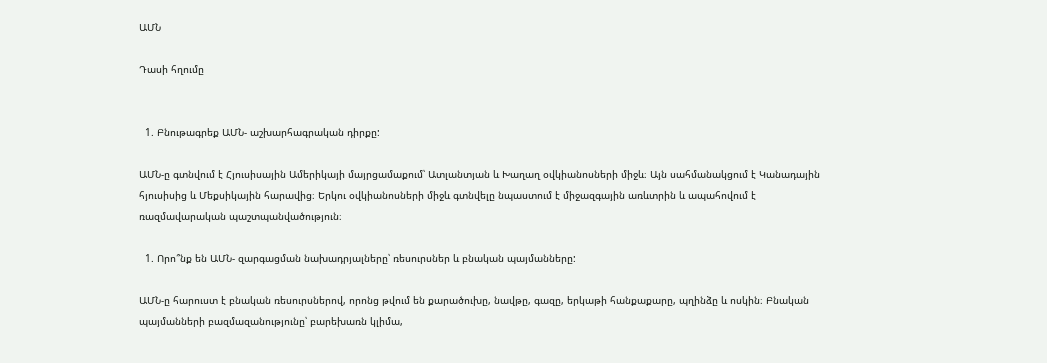ԱՄՆ

Դասի հղումը


  1. Բնութագրեք ԱՄՆ- աշխարհագրական դիրքը:

ԱՄՆ-ը գտնվում է Հյուսիսային Ամերիկայի մայրցամաքում՝ Ատլանտյան և Խաղաղ օվկիանոսների միջև։ Այն սահմանակցում է Կանադային հյուսիսից և Մեքսիկային հարավից։ Երկու օվկիանոսների միջև գտնվելը նպաստում է միջազգային առևտրին և ապահովում է ռազմավարական պաշտպանվածություն։

  1. Որո՞նք են ԱՄՆ- զարգացման նախադրյալները՝ ռեսուրսներ և բնական պայմանները:

ԱՄՆ-ը հարուստ է բնական ռեսուրսներով, որոնց թվում են քարածուխը, նավթը, գազը, երկաթի հանքաքարը, պղինձը և ոսկին։ Բնական պայմանների բազմազանությունը՝ բարեխառն կլիմա,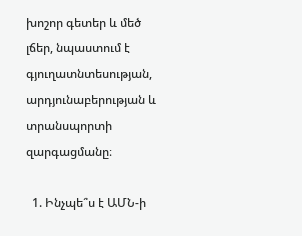խոշոր գետեր և մեծ լճեր, նպաստում է գյուղատնտեսության, արդյունաբերության և տրանսպորտի զարգացմանը։

  1. Ինչպե՞ս է ԱՄՆ-ի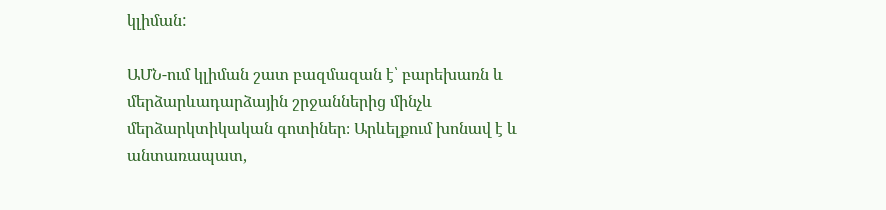կլիման:

ԱՄՆ-ում կլիման շատ բազմազան է՝ բարեխառն և մերձարևադարձային շրջաններից մինչև մերձարկտիկական գոտիներ։ Արևելքում խոնավ է և անտառապատ,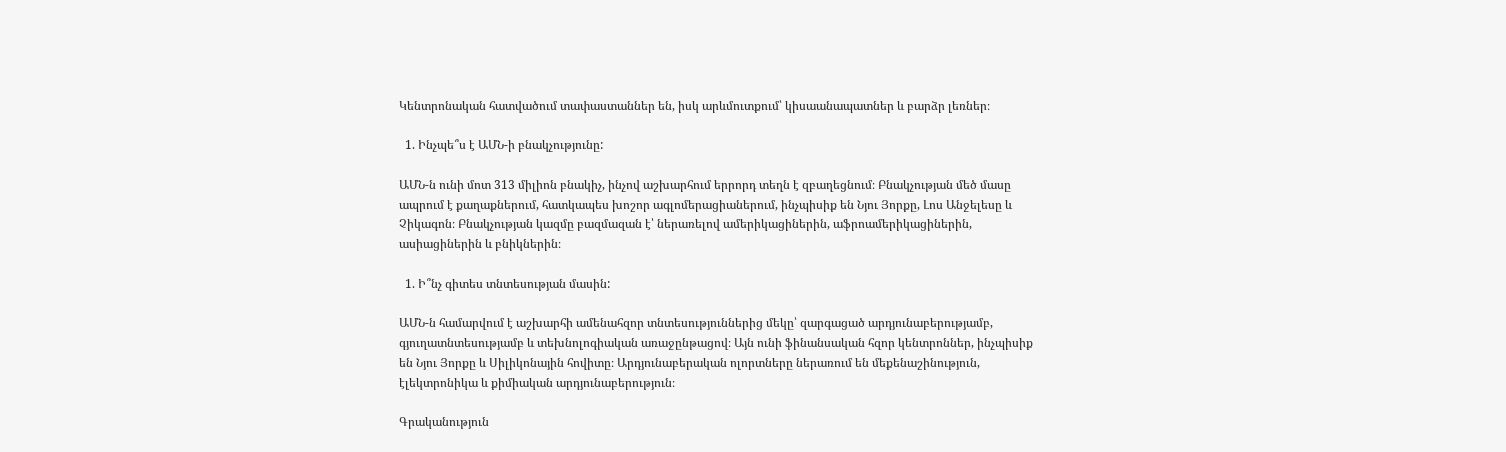Կենտրոնական հատվածում տափաստաններ են, իսկ արևմուտքում՝ կիսաանապատներ և բարձր լեռներ։

  1. Ինչպե՞ս է ԱՄՆ-ի բնակչությունը:

ԱՄՆ-ն ունի մոտ 313 միլիոն բնակիչ, ինչով աշխարհում երրորդ տեղն է զբաղեցնում։ Բնակչության մեծ մասը ապրում է քաղաքներում, հատկապես խոշոր ագլոմերացիաներում, ինչպիսիք են Նյու Յորքը, Լոս Անջելեսը և Չիկագոն։ Բնակչության կազմը բազմազան է՝ ներառելով ամերիկացիներին, աֆրոամերիկացիներին, ասիացիներին և բնիկներին։

  1. Ի՞նչ գիտես տնտեսության մասին:

ԱՄՆ-ն համարվում է աշխարհի ամենահզոր տնտեսություններից մեկը՝ զարգացած արդյունաբերությամբ, գյուղատնտեսությամբ և տեխնոլոգիական առաջընթացով։ Այն ունի ֆինանսական հզոր կենտրոններ, ինչպիսիք են Նյու Յորքը և Սիլիկոնային հովիտը։ Արդյունաբերական ոլորտները ներառում են մեքենաշինություն, էլեկտրոնիկա և քիմիական արդյունաբերություն։

Գրականություն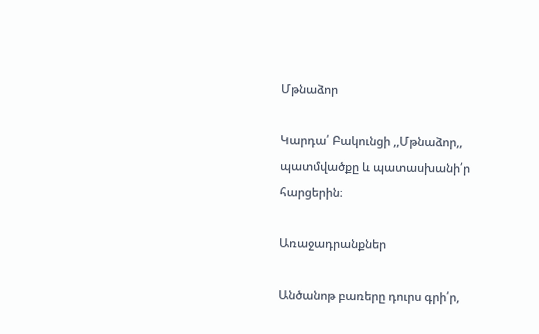Մթնաձոր

Կարդա՛ Բակունցի ,,Մթնաձոր,, պատմվածքը և պատասխանի՛ր հարցերին։

Առաջադրանքներ

Անծանոթ բառերը դուրս գրի՛ր,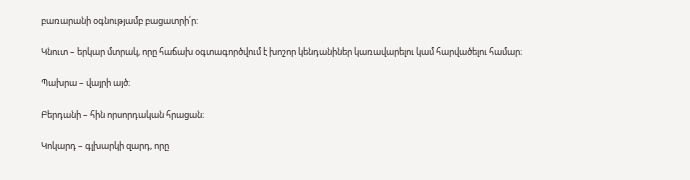բառարանի օգնությամբ բացատրի՛ր:

Կնուտ – երկար մտրակ, որը հաճախ օգտագործվում է խոշոր կենդանիներ կառավարելու կամ հարվածելու համար։

Պախրա – վայրի այծ։

Բերդանի – հին որսորդական հրացան։

Կոկարդ – գլխարկի զարդ, որը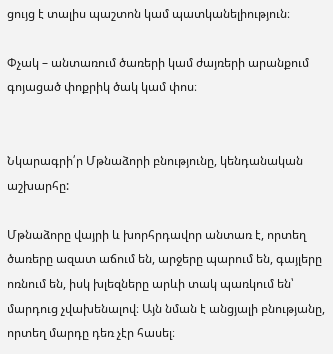ցույց է տալիս պաշտոն կամ պատկանելիություն։

Փչակ – անտառում ծառերի կամ ժայռերի արանքում գոյացած փոքրիկ ծակ կամ փոս։


Նկարագրի՛ր Մթնաձորի բնությունը, կենդանական աշխարհը:

Մթնաձորը վայրի և խորհրդավոր անտառ է, որտեղ ծառերը ազատ աճում են, արջերը պարում են, գայլերը ոռնում են, իսկ խլեզները արևի տակ պառկում են՝ մարդուց չվախենալով։ Այն նման է անցյալի բնությանը, որտեղ մարդը դեռ չէր հասել։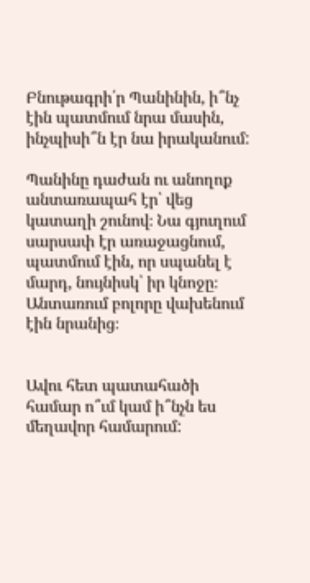Բնութագրի՛ր Պանինին, ի՞նչ էին պատմում նրա մասին, ինչպիսի՞ն էր նա իրականում:

Պանինը դաժան ու անողոք անտառապահ էր՝ վեց կատաղի շունով։ Նա գյուղում սարսափ էր առաջացնում, պատմում էին, որ սպանել է մարդ, նույնիսկ՝ իր կնոջը։ Անտառում բոլորը վախենում էին նրանից։


Ավու հետ պատահածի համար ո՞ւմ կամ ի՞նչն ես մեղավոր համարում: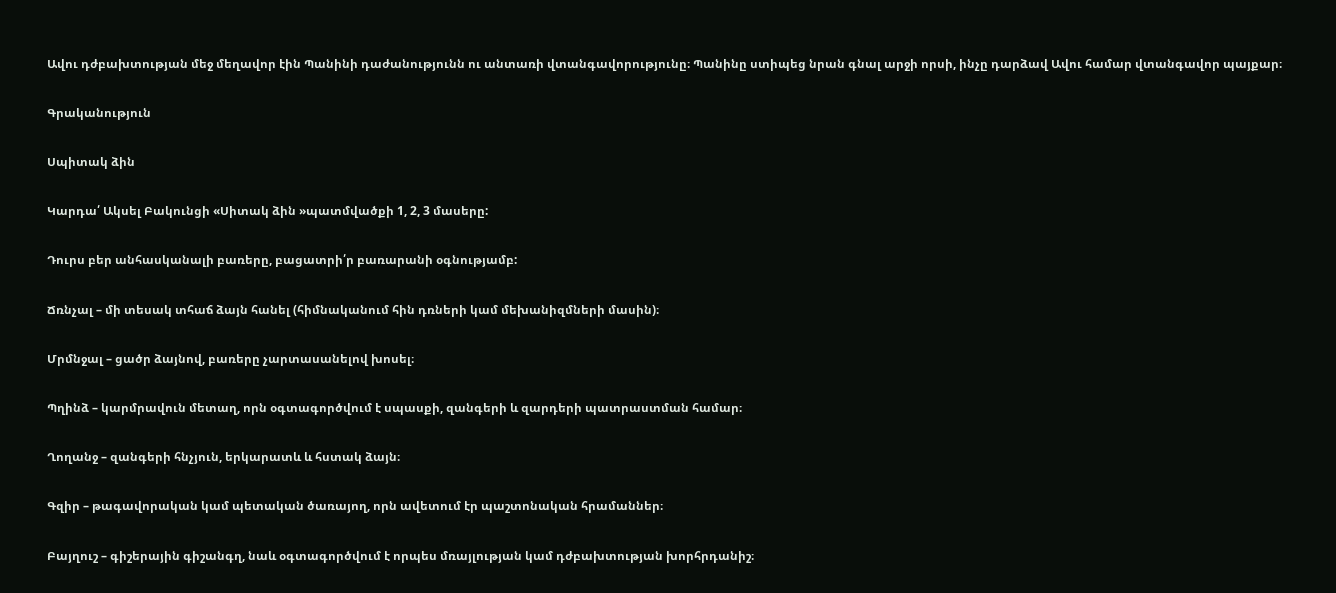Ավու դժբախտության մեջ մեղավոր էին Պանինի դաժանությունն ու անտառի վտանգավորությունը։ Պանինը ստիպեց նրան գնալ արջի որսի, ինչը դարձավ Ավու համար վտանգավոր պայքար։

Գրականություն

Սպիտակ ձին

Կարդա՛ Ակսել Բակունցի «Սիտակ ձին »պատմվածքի 1, 2, 3 մասերը:

Դուրս բեր անհասկանալի բառերը, բացատրի՛ր բառարանի օգնությամբ:

Ճռնչալ – մի տեսակ տհաճ ձայն հանել (հիմնականում հին դռների կամ մեխանիզմների մասին)։

Մրմնջալ – ցածր ձայնով, բառերը չարտասանելով խոսել։

Պղինձ – կարմրավուն մետաղ, որն օգտագործվում է սպասքի, զանգերի և զարդերի պատրաստման համար։

Ղողանջ – զանգերի հնչյուն, երկարատև և հստակ ձայն։

Գզիր – թագավորական կամ պետական ծառայող, որն ավետում էր պաշտոնական հրամաններ։

Բայղուշ – գիշերային գիշանգղ, նաև օգտագործվում է որպես մռայլության կամ դժբախտության խորհրդանիշ։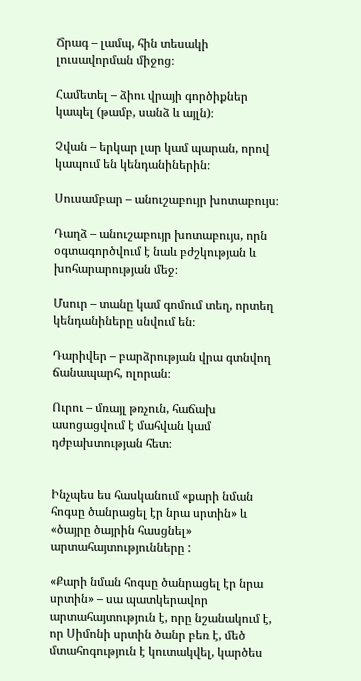Ճրագ – լամպ, հին տեսակի լուսավորման միջոց։

Համետել – ձիու վրայի գործիքներ կապել (թամբ, սանձ և այլն)։

Չվան – երկար լար կամ պարան, որով կապում են կենդանիներին։

Սուսամբար – անուշաբույր խոտաբույս։

Դաղձ – անուշաբույր խոտաբույս, որն օգտագործվում է նաև բժշկության և խոհարարության մեջ։

Մսուր – տանը կամ գոմում տեղ, որտեղ կենդանիները սնվում են։

Դարիվեր – բարձրության վրա գտնվող ճանապարհ, ոլորան։

Ուրու – մռայլ թռչուն, հաճախ ասոցացվում է մահվան կամ դժբախտության հետ։


Ինչպես ես հասկանում «քարի նման հոգսը ծանրացել էր նրա սրտին» և  «ծայրը ծայրին հասցնել» արտահայտությունները :

«Քարի նման հոգսը ծանրացել էր նրա սրտին» – սա պատկերավոր արտահայտություն է, որը նշանակում է, որ Սիմոնի սրտին ծանր բեռ է, մեծ մտահոգություն է կուտակվել, կարծես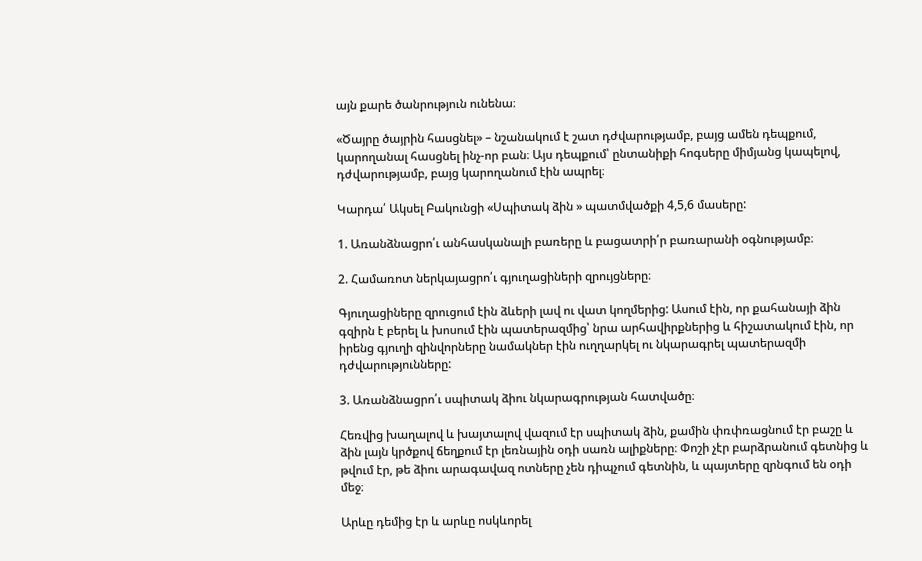այն քարե ծանրություն ունենա։

«Ծայրը ծայրին հասցնել» – նշանակում է շատ դժվարությամբ, բայց ամեն դեպքում, կարողանալ հասցնել ինչ-որ բան։ Այս դեպքում՝ ընտանիքի հոգսերը միմյանց կապելով, դժվարությամբ, բայց կարողանում էին ապրել։

Կարդա՛ Ակսել Բակունցի «Սպիտակ ձին » պատմվածքի 4,5,6 մասերը:

1. Առանձնացրո՛ւ անհասկանալի բառերը և բացատրի՛ր բառարանի օգնությամբ։

2. Համառոտ ներկայացրո՛ւ գյուղացիների զրույցները։

Գյուղացիները զրուցում էին ձևերի լավ ու վատ կողմերից: Ասում էին, որ քահանայի ձին գզիրն է բերել և խոսում էին պատերազմից՝ նրա արհավիրքներից և հիշատակում էին, որ իրենց գյուղի զինվորները նամակներ էին ուղղարկել ու նկարագրել պատերազմի դժվարությունները:

3. Առանձնացրո՛ւ սպիտակ ձիու նկարագրության հատվածը։

Հեռվից խաղալով և խայտալով վազում էր սպիտակ ձին, քամին փռփռացնում էր բաշը և ձին լայն կրծքով ճեղքում էր լեռնային օդի սառն ալիքները։ Փոշի չէր բարձրանում գետնից և թվում էր, թե ձիու արագավազ ոտները չեն դիպչում գետնին, և պայտերը զրնգում են օդի մեջ։

Արևը դեմից էր և արևը ոսկևորել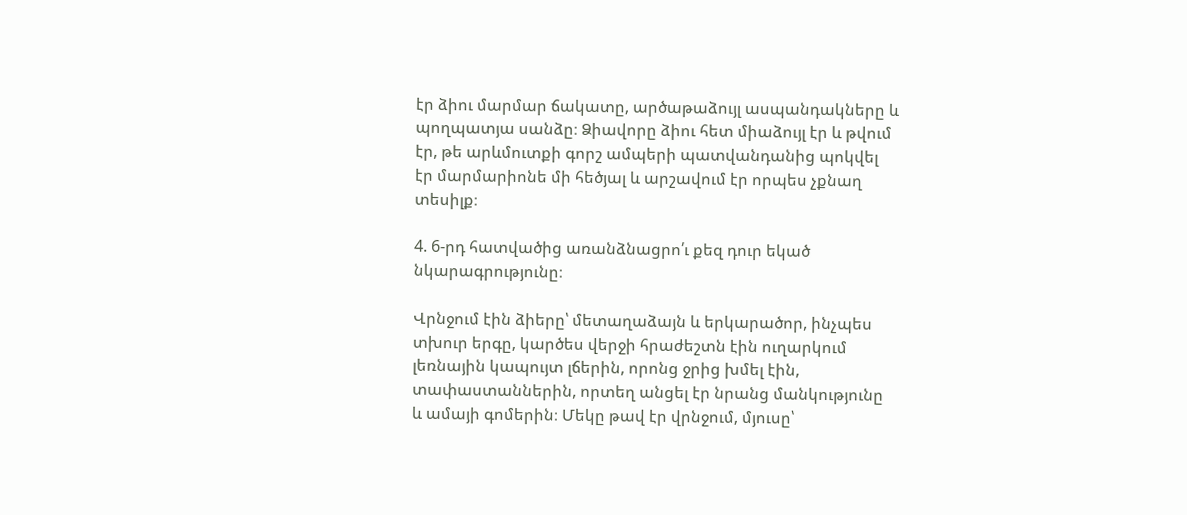էր ձիու մարմար ճակատը, արծաթաձույլ ասպանդակները և պողպատյա սանձը։ Ձիավորը ձիու հետ միաձույլ էր և թվում էր, թե արևմուտքի գորշ ամպերի պատվանդանից պոկվել էր մարմարիոնե մի հեծյալ և արշավում էր որպես չքնաղ տեսիլք։

4. 6-րդ հատվածից առանձնացրո՛ւ քեզ դուր եկած նկարագրությունը։

Վրնջում էին ձիերը՝ մետաղաձայն և երկարածոր, ինչպես տխուր երգը, կարծես վերջի հրաժեշտն էին ուղարկում լեռնային կապույտ լճերին, որոնց ջրից խմել էին, տափաստաններին, որտեղ անցել էր նրանց մանկությունը և ամայի գոմերին։ Մեկը թավ էր վրնջում, մյուսը՝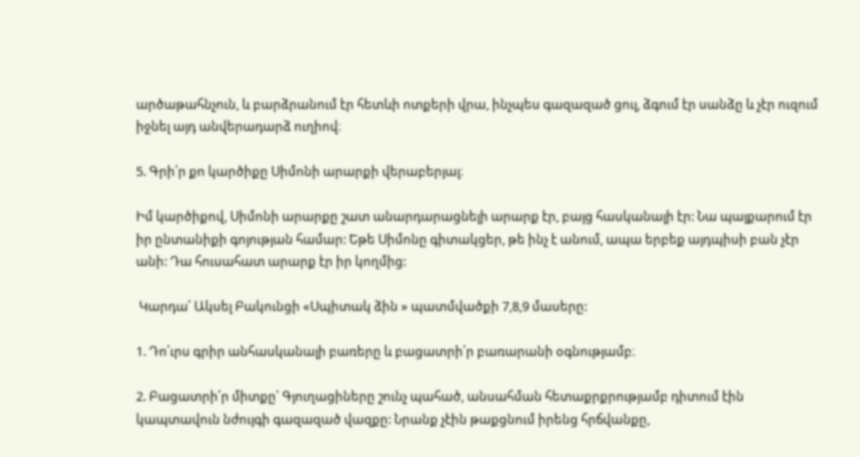արծաթահնչուն, և բարձրանում էր հետևի ոտքերի վրա, ինչպես գազազած ցուլ, ձգում էր սանձը և չէր ուզում իջնել այդ անվերադարձ ուղիով։

5. Գրի՛ր քո կարծիքը Սիմոնի արարքի վերաբերյալ։

Իմ կարծիքով, Սիմոնի արարքը շատ անարդարացնելի արարք էր, բայց հասկանալի էր: Նա պայքարում էր իր ընտանիքի գոյության համար: Եթե Սիմոնը գիտակցեր, թե ինչ է անում, ապա երբեք այդպիսի բան չէր անի: Դա հուսահատ արարք էր իր կողմից:

 Կարդա՛ Ակսել Բակունցի «Սպիտակ ձին » պատմվածքի 7,8,9 մասերը:

1. Դո՛ւրս գրիր անհասկանալի բառերը և բացատրի՛ր բառարանի օգնությամբ։

2. Բացատրի՛ր միտքը՝ Գյուղացիները շունչ պահած, անսահման հետաքրքրությամբ դիտում էին կապտավուն նժույգի գազազած վազքը: Նրանք չէին թաքցնում իրենց հրճվանքը,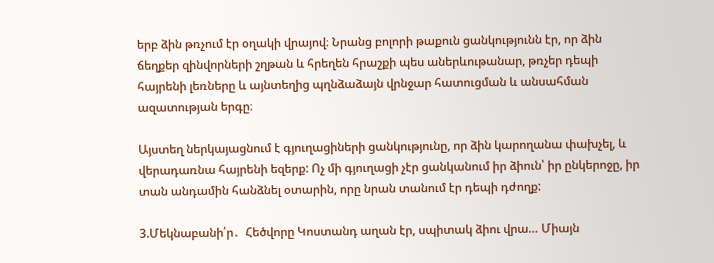երբ ձին թռչում էր օղակի վրայով։ Նրանց բոլորի թաքուն ցանկությունն էր, որ ձին ճեղքեր զինվորների շղթան և հրեղեն հրաշքի պես աներևութանար, թռչեր դեպի հայրենի լեռները և այնտեղից պղնձաձայն վրնջար հատուցման և անսահման ազատության երգը։

Այստեղ ներկայացնում է գյուղացիների ցանկությունը, որ ձին կարողանա փախչել, և վերադառնա հայրենի եզերք: Ոչ մի գյուղացի չէր ցանկանում իր ձիուն՝ իր ընկերոջը, իր տան անդամին հանձնել օտարին, որը նրան տանում էր դեպի դժողք:

3.Մեկնաբանի՛ր․  Հեծվորը Կոստանդ աղան էր, սպիտակ ձիու վրա… Միայն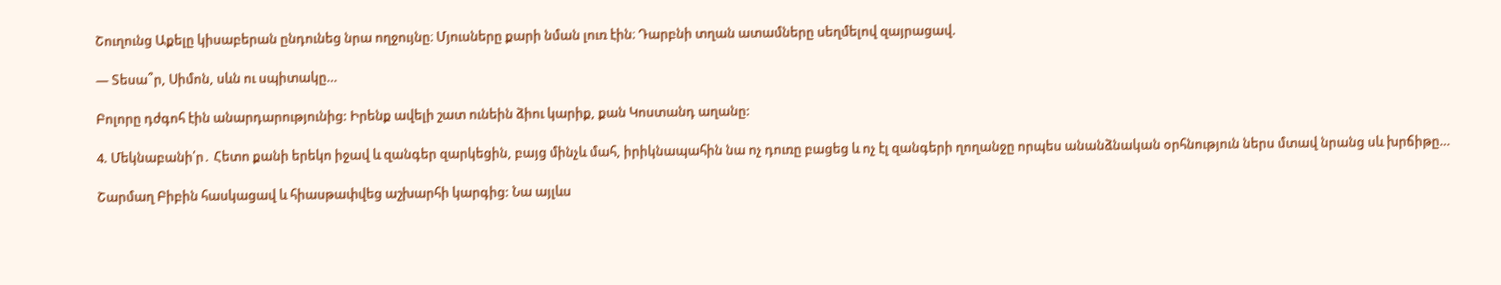Շուղունց Աքելը կիսաբերան ընդունեց նրա ողջույնը։ Մյուսները քարի նման լուռ էին։ Դարբնի տղան ատամները սեղմելով զայրացավ.

— Տեսա՞ր, Սիմոն, սևն ու սպիտակը…

Բոլորը դժգոհ էին անարդարությունից: Իրենք ավելի շատ ունեին ձիու կարիք, քան Կոստանդ աղանը:

4. Մեկնաբանի՛ր․ Հետո քանի երեկո իջավ և զանգեր զարկեցին, բայց մինչև մահ, իրիկնապահին նա ոչ դուռը բացեց և ոչ էլ զանգերի ղողանջը որպես անանձնական օրհնություն ներս մտավ նրանց սև խրճիթը…

Շարմաղ Բիբին հասկացավ և հիասթափվեց աշխարհի կարգից: Նա այլևս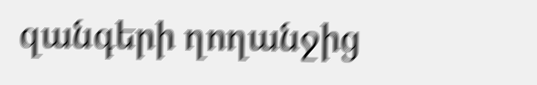զանգերի ղողանջից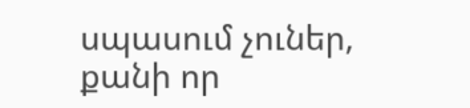սպասում չուներ, քանի որ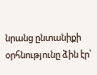նրանց ընտանիքի օրհնությունը ձին էր՝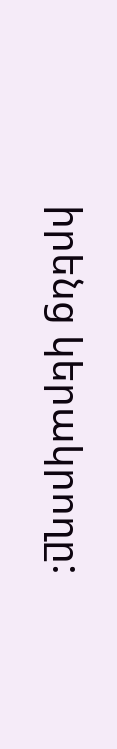իրենց կերակրողը: